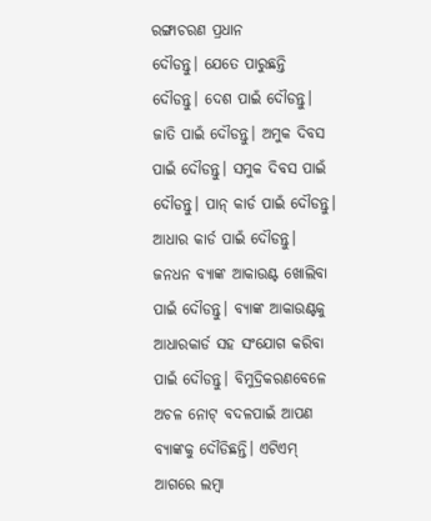ରଙ୍ଗାଚରଣ ପ୍ରଧାନ
ଦୌଡନ୍ତୁ। ଯେତେ ପାରୁଛନ୍ତି ଦୌଡନ୍ତୁ। ଦେଶ ପାଇଁ ଦୌଡନ୍ତୁ। ଜାତି ପାଇଁ ଦୌଡନ୍ତୁ। ଅମୁକ ଦିବସ ପାଇଁ ଦୌଡନ୍ତୁ। ସମୁକ ଦିବସ ପାଇଁ ଦୌଡନ୍ତୁ। ପାନ୍ କାର୍ଡ ପାଇଁ ଦୌଡନ୍ତୁ। ଆଧାର କାର୍ଡ ପାଇଁ ଦୌଡନ୍ତୁ। ଜନଧନ ବ୍ୟାଙ୍କ ଆକାଉଣ୍ଟ ଖୋଲିବା ପାଇଁ ଦୌଡନ୍ତୁ। ବ୍ୟାଙ୍କ ଆକାଉଣ୍ଟକୁ ଆଧାରକାର୍ଡ ସହ ସଂଯୋଗ କରିବା ପାଇଁ ଦୌଡନ୍ତୁ। ବିମୁଦ୍ରିକରଣବେଳେ ଅଚଳ ନୋଟ୍ ବଦଳପାଇଁ ଆପଣ ବ୍ୟାଙ୍କକୁ ଦୌଡିଛନ୍ତି। ଏଟିଏମ୍ ଆଗରେ ଲମ୍ବା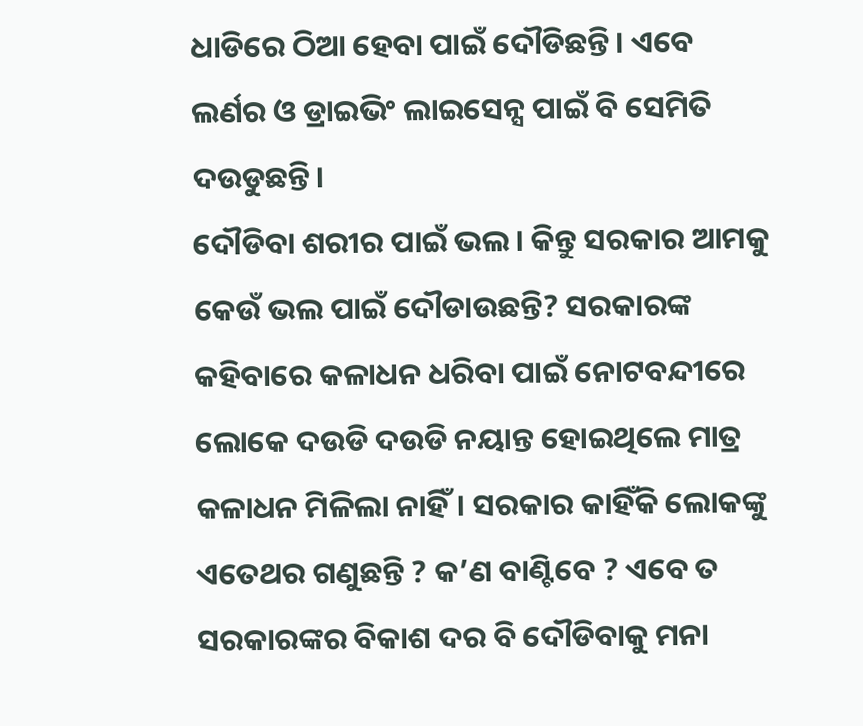ଧାଡିରେ ଠିଆ ହେବା ପାଇଁ ଦୌଡିଛନ୍ତି। ଏବେ ଲର୍ଣର ଓ ଡ୍ରାଇଭିଂ ଲାଇସେନ୍ସ ପାଇଁ ବି ସେମିତି ଦଉଡୁଛନ୍ତି।
ଦୌଡିବା ଶରୀର ପାଇଁ ଭଲ। କିନ୍ତୁ ସରକାର ଆମକୁ କେଉଁ ଭଲ ପାଇଁ ଦୌଡାଉଛନ୍ତି? ସରକାରଙ୍କ କହିବାରେ କଳାଧନ ଧରିବା ପାଇଁ ନୋଟବନ୍ଦୀରେ ଲୋକେ ଦଉଡି ଦଉଡି ନୟାନ୍ତ ହୋଇଥିଲେ ମାତ୍ର କଳାଧନ ମିଳିଲା ନାହିଁ। ସରକାର କାହିଁକି ଲୋକଙ୍କୁ ଏତେଥର ଗଣୁଛନ୍ତି ? କ’ଣ ବାଣ୍ଟିବେ ? ଏବେ ତ ସରକାରଙ୍କର ବିକାଶ ଦର ବି ଦୌଡିବାକୁ ମନା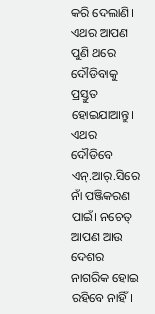କରି ଦେଲାଣି।
ଏଥର ଆପଣ ପୁଣି ଥରେ ଦୌଡିବାକୁ ପ୍ରସ୍ତୁତ ହୋଇଯାଆନ୍ତୁ। ଏଥର ଦୌଡିବେ ଏନ୍.ଆର୍.ସିରେ ନାଁ ପଞ୍ଜିକରଣ ପାଇଁ। ନଚେତ୍ ଆପଣ ଆଉ ଦେଶର ନାଗରିକ ହୋଇ ରହିବେ ନାହିଁ।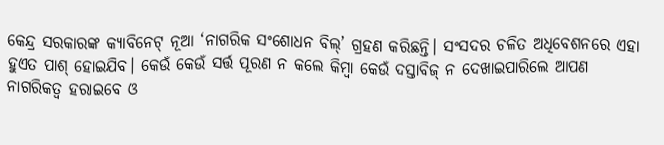କେନ୍ଦ୍ର ସରକାରଙ୍କ କ୍ୟାବିନେଟ୍ ନୂଆ ‘ନାଗରିକ ସଂଶୋଧନ ବିଲ୍’ ଗ୍ରହଣ କରିଛନ୍ତି। ସଂସଦର ଚଳିତ ଅଧିବେଶନରେ ଏହା ହୁଏତ ପାଶ୍ ହୋଇଯିବ। କେଉଁ କେଉଁ ସର୍ତ୍ତ ପୂରଣ ନ କଲେ କିମ୍ବା କେଉଁ ଦସ୍ତାବିଜ୍ ନ ଦେଖାଇପାରିଲେ ଆପଣ ନାଗରିକତ୍ବ ହରାଇବେ ଓ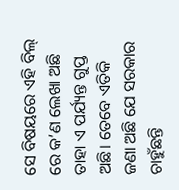ସେ ବିଷୟରେ ଏହି ବିଲ୍ ରେ କ’ଣ ଲେଖା ଅଛି ତାହା ଏ ପର୍ଯ୍ୟନ୍ତ ଗୁପ୍ତ ଅଛି। ତେବେ ଏତିକି ଜଣା ଅଛି ଯେ ସରକାର ଚାହୁଁଛନ୍ତି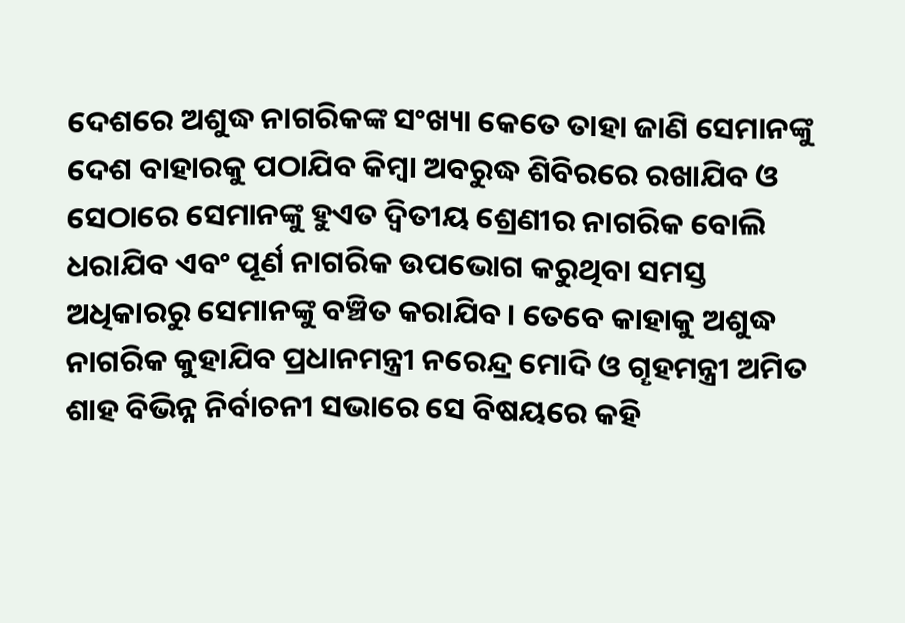ଦେଶରେ ଅଶୁଦ୍ଧ ନାଗରିକଙ୍କ ସଂଖ୍ୟା କେତେ ତାହା ଜାଣି ସେମାନଙ୍କୁ ଦେଶ ବାହାରକୁ ପଠାଯିବ କିମ୍ବା ଅବରୁଦ୍ଧ ଶିବିରରେ ରଖାଯିବ ଓ ସେଠାରେ ସେମାନଙ୍କୁ ହୁଏତ ଦ୍ବିତୀୟ ଶ୍ରେଣୀର ନାଗରିକ ବୋଲି ଧରାଯିବ ଏବଂ ପୂର୍ଣ ନାଗରିକ ଉପଭୋଗ କରୁଥିବା ସମସ୍ତ ଅଧିକାରରୁ ସେମାନଙ୍କୁ ବଞ୍ଚିତ କରାଯିବ। ତେବେ କାହାକୁ ଅଶୁଦ୍ଧ ନାଗରିକ କୁହାଯିବ ପ୍ରଧାନମନ୍ତ୍ରୀ ନରେନ୍ଦ୍ର ମୋଦି ଓ ଗୄହମନ୍ତ୍ରୀ ଅମିତ ଶାହ ବିଭିନ୍ନ ନିର୍ବାଚନୀ ସଭାରେ ସେ ବିଷୟରେ କହି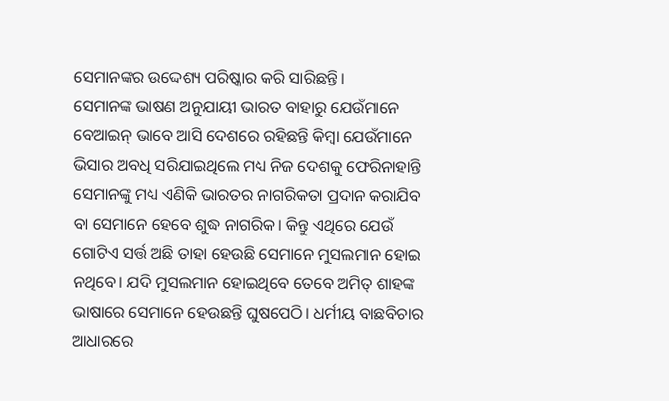ସେମାନଙ୍କର ଉଦ୍ଦେଶ୍ୟ ପରିଷ୍କାର କରି ସାରିଛନ୍ତି।
ସେମାନଙ୍କ ଭାଷଣ ଅନୁଯାୟୀ ଭାରତ ବାହାରୁ ଯେଉଁମାନେ ବେଆଇନ୍ ଭାବେ ଆସି ଦେଶରେ ରହିଛନ୍ତି କିମ୍ବା ଯେଉଁମାନେ ଭିସାର ଅବଧି ସରିଯାଇଥିଲେ ମଧ୍ୟ ନିଜ ଦେଶକୁ ଫେରିନାହାନ୍ତି ସେମାନଙ୍କୁ ମଧ୍ୟ ଏଣିକି ଭାରତର ନାଗରିକତା ପ୍ରଦାନ କରାଯିବ ବା ସେମାନେ ହେବେ ଶୁଦ୍ଧ ନାଗରିକ। କିନ୍ତୁ ଏଥିରେ ଯେଉଁ ଗୋଟିଏ ସର୍ତ୍ତ ଅଛି ତାହା ହେଉଛି ସେମାନେ ମୁସଲମାନ ହୋଇ ନଥିବେ। ଯଦି ମୁସଲମାନ ହୋଇଥିବେ ତେବେ ଅମିତ୍ ଶାହଙ୍କ ଭାଷାରେ ସେମାନେ ହେଉଛନ୍ତି ଘୁଷପେଠି। ଧର୍ମୀୟ ବାଛବିଚାର ଆଧାରରେ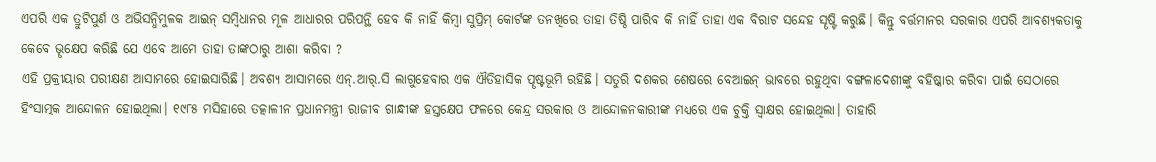ଏପରି ଏକ ତ୍ରୁଟିପୁର୍ଣ ଓ ଅଭିସନ୍ଧିମୁଳକ ଆଇନ୍ ସମ୍ବିଧାନର ମୂଳ ଆଧାରର ପରିପନ୍ଥି ହେବ କି ନାହିଁ କିମ୍ବା ସୁପ୍ରିମ୍ କୋର୍ଟଙ୍କ ତନଖିରେ ତାହା ତିଷ୍ଠି ପାରିବ କି ନାହିଁ ତାହା ଏକ ବିରାଟ ସନ୍ଦେହ ସୄଷ୍ଟି କରୁଛି। କିନ୍ତୁ ବର୍ତ୍ତମାନର ସରକାର ଏପରି ଆବଶ୍ୟକତାକୁ କେବେ ଭୄକ୍ଷେପ କରିଛି ଯେ ଏବେ ଆମେ ତାହା ତାଙ୍କଠାରୁ ଆଶା କରିବା ?
ଏହି ପ୍ରକ୍ରୀୟାର ପରୀକ୍ଷଣ ଆସାମରେ ହୋଇସାରିଛି। ଅବଶ୍ୟ ଆସାମରେ ଏନ୍.ଆର୍.ସି ଲାଗୁହେବାର ଏକ ଐତିହାସିକ ପୄଷ୍ଟଭୂମି ରହିଛି। ସତୁରି ଦଶକର ଶେଷରେ ବେଆଇନ୍ ଭାବରେ ରହୁଥିବା ବଙ୍ଗଳାଦେଶୀଙ୍କୁ ବହିଷ୍କାର କରିବା ପାଇଁ ସେଠାରେ ହିଂସାତ୍ମକ ଆନ୍ଦୋଳନ ହୋଇଥିଲା। ୧୯୮୫ ମସିହାରେ ତତ୍କାଳୀନ ପ୍ରଧାନମନ୍ତ୍ରୀ ରାଜୀବ ଗାନ୍ଧୀଙ୍କ ହସ୍ତକ୍ଷେପ ଫଳରେ କେନ୍ଦ୍ର ସରକାର ଓ ଆନ୍ଦୋଳନକାରୀଙ୍କ ମଧ୍ୟରେ ଏକ ଚୁକ୍ତି ସ୍ବାକ୍ଷର ହୋଇଥିଲା। ତାହାରି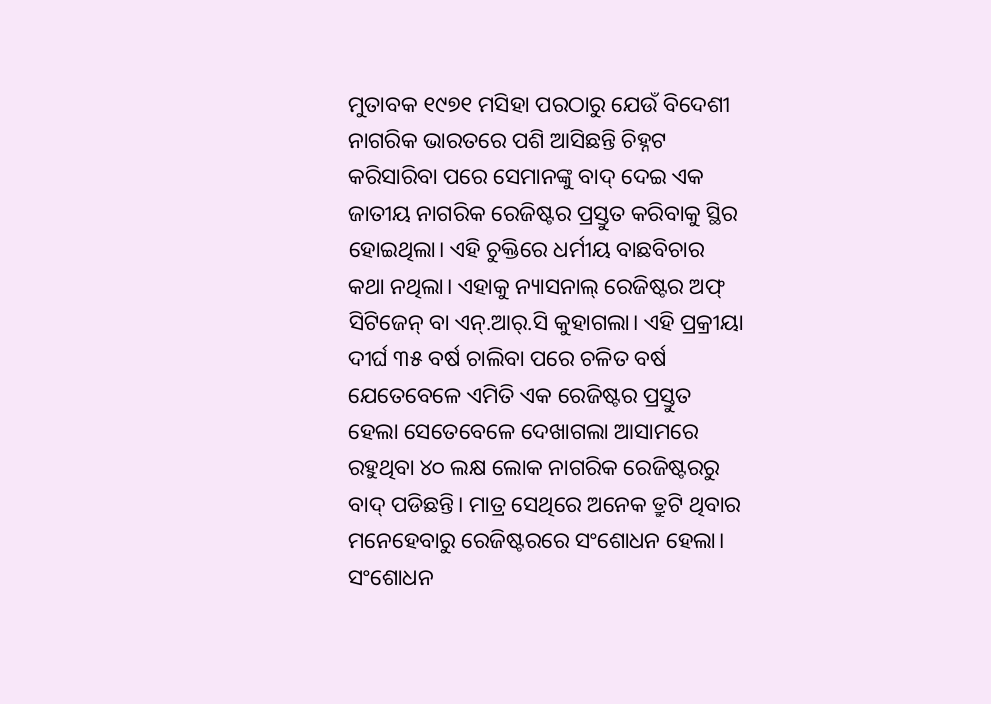ମୁତାବକ ୧୯୭୧ ମସିହା ପରଠାରୁ ଯେଉଁ ବିଦେଶୀ ନାଗରିକ ଭାରତରେ ପଶି ଆସିଛନ୍ତି ଚିହ୍ନଟ କରିସାରିବା ପରେ ସେମାନଙ୍କୁ ବାଦ୍ ଦେଇ ଏକ ଜାତୀୟ ନାଗରିକ ରେଜିଷ୍ଟର ପ୍ରସ୍ତୁତ କରିବାକୁ ସ୍ଥିର ହୋଇଥିଲା। ଏହି ଚୁକ୍ତିରେ ଧର୍ମୀୟ ବାଛବିଚାର କଥା ନଥିଲା। ଏହାକୁ ନ୍ୟାସନାଲ୍ ରେଜିଷ୍ଟର ଅଫ୍ ସିଟିଜେନ୍ ବା ଏନ୍.ଆର୍.ସି କୁହାଗଲା। ଏହି ପ୍ରକ୍ରୀୟା ଦୀର୍ଘ ୩୫ ବର୍ଷ ଚାଲିବା ପରେ ଚଳିତ ବର୍ଷ ଯେତେବେଳେ ଏମିତି ଏକ ରେଜିଷ୍ଟର ପ୍ରସ୍ତୁତ ହେଲା ସେତେବେଳେ ଦେଖାଗଲା ଆସାମରେ ରହୁଥିବା ୪୦ ଲକ୍ଷ ଲୋକ ନାଗରିକ ରେଜିଷ୍ଟରରୁ ବାଦ୍ ପଡିଛନ୍ତି। ମାତ୍ର ସେଥିରେ ଅନେକ ତ୍ରୁଟି ଥିବାର ମନେହେବାରୁ ରେଜିଷ୍ଟରରେ ସଂଶୋଧନ ହେଲା। ସଂଶୋଧନ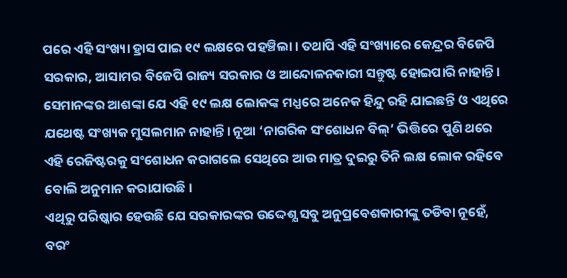ପରେ ଏହି ସଂଖ୍ୟା ହ୍ରାସ ପାଇ ୧୯ ଲକ୍ଷରେ ପହଞ୍ଚିଲା। ତଥାପି ଏହି ସଂଖ୍ୟାରେ କେନ୍ଦ୍ରର ବିଜେପି ସରକାର, ଆସାମର ବିଜେପି ରାଜ୍ୟ ସରକାର ଓ ଆନ୍ଦୋଳନକାରୀ ସନ୍ତୁଷ୍ଟ ହୋଇପାରି ନାହାନ୍ତି। ସେମାନଙ୍କର ଆଶଙ୍କା ଯେ ଏହି ୧୯ ଲକ୍ଷ ଲୋକଙ୍କ ମଧ୍ଯରେ ଅନେକ ହିନ୍ଦୁ ରହି ଯାଇଛନ୍ତି ଓ ଏଥିରେ ଯଥେଷ୍ଟ ସଂଖ୍ୟକ ମୁସଲମାନ ନାହାନ୍ତି। ନୂଆ ‘ନାଗରିକ ସଂଶୋଧନ ବିଲ୍’ ଭିତ୍ତିରେ ପୁଣି ଥରେ ଏହି ରେଜିଷ୍ଟରକୁ ସଂଶୋଧନ କରାଗଲେ ସେଥିରେ ଆଉ ମାତ୍ର ଦୁଇରୁ ତିନି ଲକ୍ଷ ଲୋକ ରହିବେ ବୋଲି ଅନୁମାନ କରାଯାଉଛି।
ଏଥିରୁ ପରିଷ୍କାର ହେଉଛି ଯେ ସରକାରଙ୍କର ଉଦ୍ଦେଶ୍ଯ ସବୁ ଅନୁପ୍ରବେଶକାରୀଙ୍କୁ ତଡିବା ନୂହେଁ, ବରଂ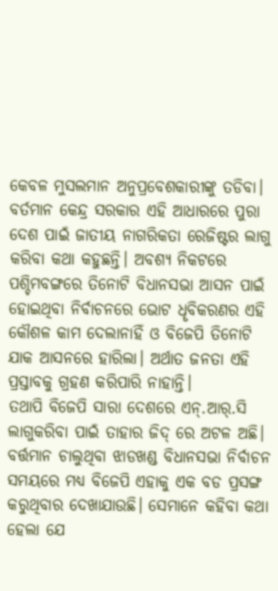କେବଳ ମୁସଲମାନ ଅନୁପ୍ରବେଶକାରୀଙ୍କୁ ତଡିବା। ବର୍ତମାନ କେନ୍ଦ୍ର ସରକାର ଏହି ଆଧାରରେ ପୁରା ଦେଶ ପାଇଁ ଜାତୀୟ ନାଗରିକତା ରେଜିଷ୍ଟର ଲାଗୁ କରିବା କଥା କହୁଛନ୍ତି। ଅବଶ୍ୟ ନିକଟରେ ପଶ୍ଚିମବଙ୍ଗରେ ତିନୋଟି ବିଧାନସଭା ଆସନ ପାଇଁ ହୋଇଥିବା ନିର୍ବାଚନରେ ଭୋଟ ଧୄବିକରଣର ଏହି କୌଶଳ କାମ ଦେଲାନାହିଁ ଓ ବିଜେପି ତିନୋଟି ଯାକ ଆସନରେ ହାରିଲା। ଅର୍ଥାତ ଜନତା ଏହି ପ୍ରସ୍ତାବକୁ ଗ୍ରହଣ କରିପାରି ନାହାନ୍ତି।
ତଥାପି ବିଜେପି ସାରା ଦେଶରେ ଏନ୍.ଆର୍.ସି ଲାଗୁକରିବା ପାଇଁ ତାହାର ଜିଦ୍ ରେ ଅଟଳ ଅଛି। ବର୍ତ୍ତମାନ ଚାଲୁଥିବା ଝାଡଖଣ୍ଡ ବିଧାନସଭା ନିର୍ବାଚନ ସମୟରେ ମଧ୍ୟ ବିଜେପି ଏହାକୁ ଏକ ବଡ ପ୍ରସଙ୍ଗ କରୁଥିବାର ଦେଖାଯାଉଛି। ସେମାନେ କହିବା କଥା ହେଲା ଯେ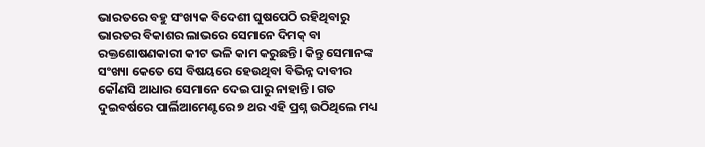ଭାରତରେ ବହୁ ସଂଖ୍ୟକ ବିଦେଶୀ ଘୁଷପେଠି ରହିଥିବାରୁ ଭାରତର ବିକାଶର ଲାଭରେ ସେମାନେ ଦିମକ୍ ବା ରକ୍ତଶୋଷଣକାରୀ କୀଟ ଭଳି କାମ କରୁଛନ୍ତି। କିନ୍ତୁ ସେମାନଙ୍କ ସଂଖ୍ୟା କେତେ ସେ ବିଷୟରେ ହେଉଥିବା ବିଭିନ୍ନ ଦାବୀର କୌଣସି ଆଧାର ସେମାନେ ଦେଇ ପାରୁ ନାହାନ୍ତି। ଗତ ଦୁଇବର୍ଷରେ ପାର୍ଲିଆମେଣ୍ଟରେ ୭ ଥର ଏହି ପ୍ରଶ୍ନ ଉଠିଥିଲେ ମଧ୍ୟ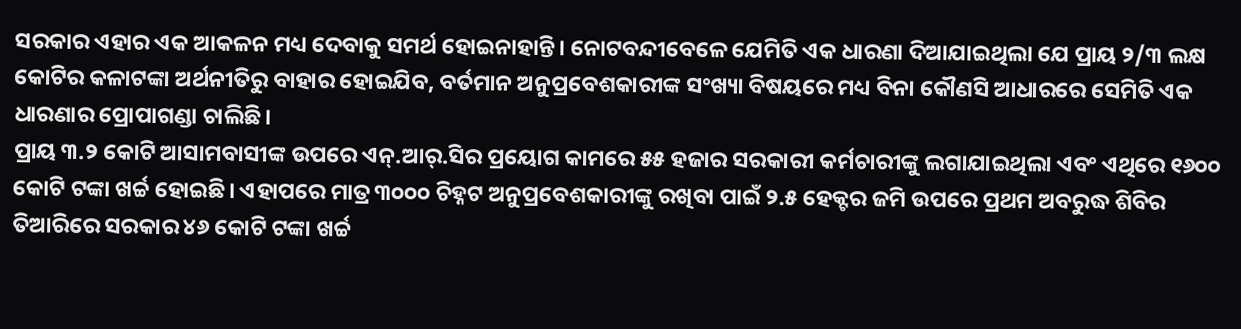ସରକାର ଏହାର ଏକ ଆକଳନ ମଧ୍ୟ ଦେବାକୁ ସମର୍ଥ ହୋଇନାହାନ୍ତି। ନୋଟବନ୍ଦୀବେଳେ ଯେମିତି ଏକ ଧାରଣା ଦିଆଯାଇଥିଲା ଯେ ପ୍ରାୟ ୨/୩ ଲକ୍ଷ କୋଟିର କଳାଟଙ୍କା ଅର୍ଥନୀତିରୁ ବାହାର ହୋଇଯିବ, ବର୍ତମାନ ଅନୁପ୍ରବେଶକାରୀଙ୍କ ସଂଖ୍ୟା ବିଷୟରେ ମଧ୍ୟ ବିନା କୌଣସି ଆଧାରରେ ସେମିତି ଏକ ଧାରଣାର ପ୍ରୋପାଗଣ୍ଡା ଚାଲିଛି।
ପ୍ରାୟ ୩.୨ କୋଟି ଆସାମବାସୀଙ୍କ ଉପରେ ଏନ୍.ଆର୍.ସିର ପ୍ରୟୋଗ କାମରେ ୫୫ ହଜାର ସରକାରୀ କର୍ମଚାରୀଙ୍କୁ ଲଗାଯାଇଥିଲା ଏବଂ ଏଥିରେ ୧୬୦୦ କୋଟି ଟଙ୍କା ଖର୍ଚ୍ଚ ହୋଇଛି। ଏହାପରେ ମାତ୍ର ୩୦୦୦ ଚିହ୍ନଟ ଅନୁପ୍ରବେଶକାରୀଙ୍କୁ ରଖିବା ପାଇଁ ୨.୫ ହେକ୍ଟର ଜମି ଉପରେ ପ୍ରଥମ ଅବରୁଦ୍ଧ ଶିବିର ତିଆରିରେ ସରକାର ୪୬ କୋଟି ଟଙ୍କା ଖର୍ଚ୍ଚ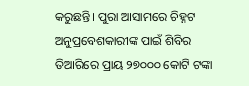କରୁଛନ୍ତି। ପୁରା ଆସାମରେ ଚିହ୍ନଟ ଅନୁପ୍ରବେଶକାରୀଙ୍କ ପାଇଁ ଶିବିର ତିଆରିରେ ପ୍ରାୟ ୨୭୦୦୦ କୋଟି ଟଙ୍କା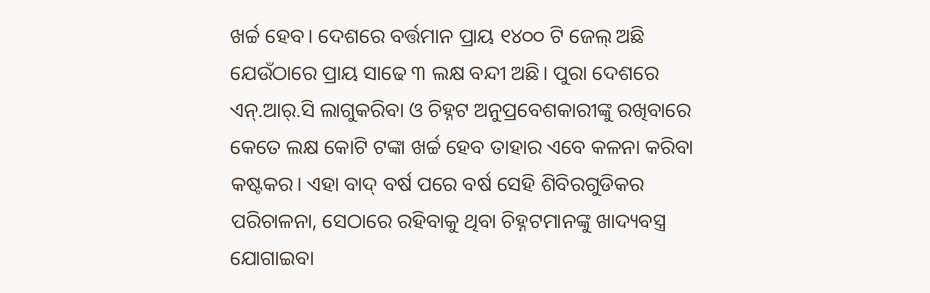ଖର୍ଚ୍ଚ ହେବ। ଦେଶରେ ବର୍ତ୍ତମାନ ପ୍ରାୟ ୧୪୦୦ ଟି ଜେଲ୍ ଅଛି ଯେଉଁଠାରେ ପ୍ରାୟ ସାଢେ ୩ ଲକ୍ଷ ବନ୍ଦୀ ଅଛି। ପୁରା ଦେଶରେ ଏନ୍.ଆର୍.ସି ଲାଗୁକରିବା ଓ ଚିହ୍ନଟ ଅନୁପ୍ରବେଶକାରୀଙ୍କୁ ରଖିବାରେ କେତେ ଲକ୍ଷ କୋଟି ଟଙ୍କା ଖର୍ଚ୍ଚ ହେବ ତାହାର ଏବେ କଳନା କରିବା କଷ୍ଟକର। ଏହା ବାଦ୍ ବର୍ଷ ପରେ ବର୍ଷ ସେହି ଶିବିରଗୁଡିକର ପରିଚାଳନା, ସେଠାରେ ରହିବାକୁ ଥିବା ଚିହ୍ନଟମାନଙ୍କୁ ଖାଦ୍ୟବସ୍ତ୍ର ଯୋଗାଇବା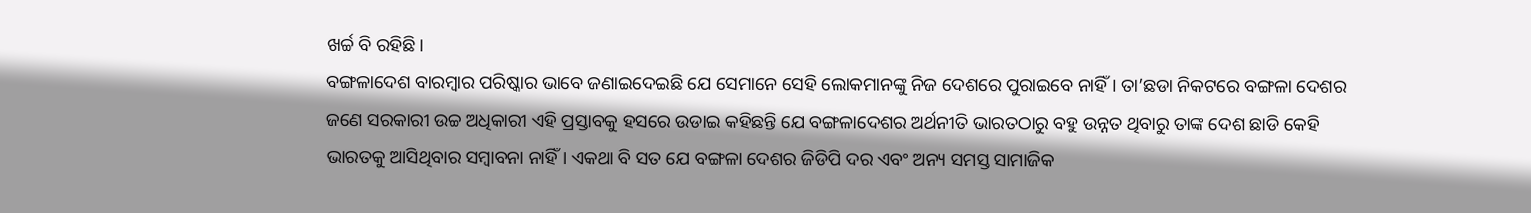ଖର୍ଚ୍ଚ ବି ରହିଛି।
ବଙ୍ଗଳାଦେଶ ବାରମ୍ବାର ପରିଷ୍କାର ଭାବେ ଜଣାଇଦେଇଛି ଯେ ସେମାନେ ସେହି ଲୋକମାନଙ୍କୁ ନିଜ ଦେଶରେ ପୁରାଇବେ ନାହିଁ। ତା’ଛଡା ନିକଟରେ ବଙ୍ଗଳା ଦେଶର ଜଣେ ସରକାରୀ ଉଚ୍ଚ ଅଧିକାରୀ ଏହି ପ୍ରସ୍ତାବକୁ ହସରେ ଉଡାଇ କହିଛନ୍ତି ଯେ ବଙ୍ଗଳାଦେଶର ଅର୍ଥନୀତି ଭାରତଠାରୁ ବହୁ ଉନ୍ନତ ଥିବାରୁ ତାଙ୍କ ଦେଶ ଛାଡି କେହି ଭାରତକୁ ଆସିଥିବାର ସମ୍ବାବନା ନାହିଁ। ଏକଥା ବି ସତ ଯେ ବଙ୍ଗଳା ଦେଶର ଜିଡିପି ଦର ଏବଂ ଅନ୍ୟ ସମସ୍ତ ସାମାଜିକ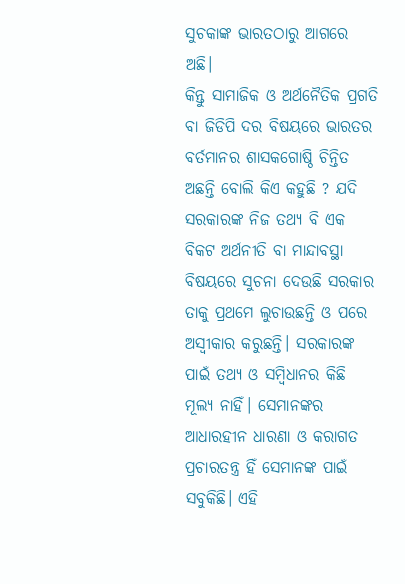ସୁଚକାଙ୍କ ଭାରତଠାରୁ ଆଗରେ ଅଛି।
କିନ୍ତୁ ସାମାଜିକ ଓ ଅର୍ଥନୈତିକ ପ୍ରଗତି ବା ଜିଡିପି ଦର ବିଷୟରେ ଭାରତର ବର୍ତମାନର ଶାସକଗୋଷ୍ଠି ଚିନ୍ତିତ ଅଛନ୍ତି ବୋଲି କିଏ କହୁଛି ? ଯଦି ସରକାରଙ୍କ ନିଜ ତଥ୍ୟ ବି ଏକ ବିକଟ ଅର୍ଥନୀତି ବା ମାନ୍ଦାବସ୍ଥା ବିଷୟରେ ସୁଚନା ଦେଉଛି ସରକାର ତାକୁ ପ୍ରଥମେ ଲୁଚାଉଛନ୍ତି ଓ ପରେ ଅସ୍ବୀକାର କରୁଛନ୍ତି। ସରକାରଙ୍କ ପାଇଁ ତଥ୍ୟ ଓ ସମ୍ବିଧାନର କିଛି ମୂଲ୍ୟ ନାହିଁ। ସେମାନଙ୍କର ଆଧାରହୀନ ଧାରଣା ଓ କରାଗତ ପ୍ରଚାରତନ୍ତ୍ର ହିଁ ସେମାନଙ୍କ ପାଇଁ ସବୁକିଛି। ଏହି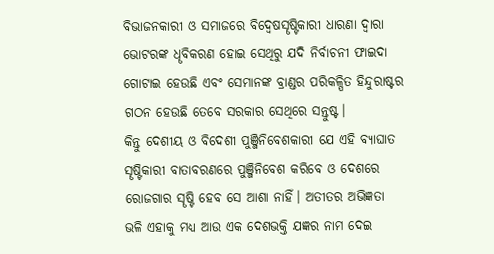ବିଭାଜନକାରୀ ଓ ସମାଜରେ ବିଦ୍ବେଷସୄଷ୍ଟିକାରୀ ଧାରଣା ଦ୍ବାରା ଭୋଟରଙ୍କ ଧୄବିକରଣ ହୋଇ ସେଥିରୁ ଯଦି ନିର୍ବାଚନୀ ଫାଇଦା ଗୋଟାଇ ହେଉଛି ଏବଂ ସେମାନଙ୍କ ବ୍ରାଣ୍ଡର ପରିକଳ୍ପିତ ହିନ୍ଦୁରାଷ୍ଟର ଗଠନ ହେଉଛି ତେବେ ସରକାର ସେଥିରେ ସନ୍ତୁଷ୍ଟ।
କିନ୍ତୁ ଦେଶୀୟ ଓ ବିଦେଶୀ ପୁଞ୍ଜିନିବେଶକାରୀ ଯେ ଏହି ବ୍ୟାଘାତ ସୄଷ୍ଟିକାରୀ ବାତାବରଣରେ ପୁଞ୍ଜିନିବେଶ କରିବେ ଓ ଦେଶରେ ରୋଜଗାର ସୄଷ୍ଟି ହେବ ସେ ଆଶା ନାହିଁ। ଅତୀତର ଅଭିଜ୍ଞତା ଭଳି ଏହାକୁ ମଧ୍ୟ ଆଉ ଏକ ଦେଶଭକ୍ତି ଯଜ୍ଞର ନାମ ଦେଇ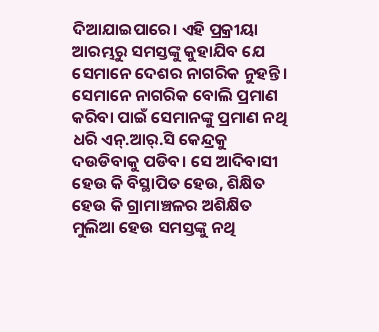ଦିଆଯାଇପାରେ। ଏହି ପ୍ରକ୍ରୀୟା ଆରମ୍ଭରୁ ସମସ୍ତଙ୍କୁ କୁହାଯିବ ଯେ ସେମାନେ ଦେଶର ନାଗରିକ ନୁହନ୍ତି। ସେମାନେ ନାଗରିକ ବୋଲି ପ୍ରମାଣ କରିବା ପାଇଁ ସେମାନଙ୍କୁ ପ୍ରମାଣ ନଥି ଧରି ଏନ୍.ଆର୍.ସି କେନ୍ଦ୍ରକୁ ଦଉଡିବାକୁ ପଡିବ। ସେ ଆଦିବାସୀ ହେଉ କି ବିସ୍ଥାପିତ ହେଉ, ଶିକ୍ଷିତ ହେଉ କି ଗ୍ରାମାଞ୍ଚଳର ଅଶିକ୍ଷିତ ମୁଲିଆ ହେଉ ସମସ୍ତଙ୍କୁ ନଥି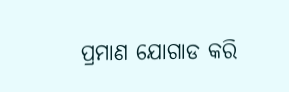ପ୍ରମାଣ ଯୋଗାଡ କରି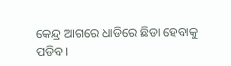କେନ୍ଦ୍ର ଆଗରେ ଧାଡିରେ ଛିଡା ହେବାକୁ ପଡିବ।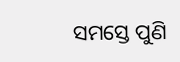ସମସ୍ତେ ପୁଣି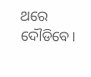ଥରେ ଦୌଡିବେ।